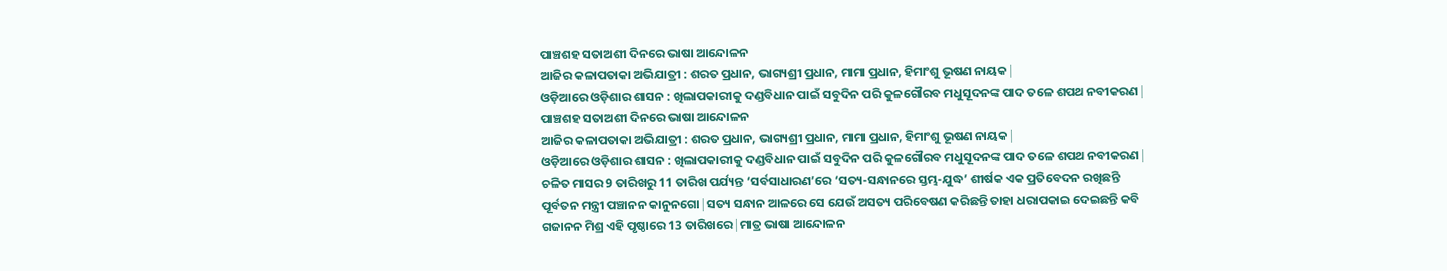ପାଞ୍ଚଶହ ସତାଅଶୀ ଦିନରେ ଭାଷା ଆନ୍ଦୋଳନ
ଆଜିର କଳାପତାକା ଅଭିଯାତ୍ରୀ : ଶରତ ପ୍ରଧାନ, ଭାଗ୍ୟଶ୍ରୀ ପ୍ରଧାନ, ମାମା ପ୍ରଧାନ, ହିମାଂଶୁ ଭୂଷଣ ନାୟକ ∣
ଓଡ଼ିଆରେ ଓଡ଼ିଶାର ଶାସନ : ଖିଲାପକାରୀକୁ ଦଣ୍ଡବିଧାନ ପାଇଁ ସବୁଦିନ ପରି କୁଳଗୌରବ ମଧୁସୂଦନଙ୍କ ପାଦ ତଳେ ଶପଥ ନବୀକରଣ ∣
ପାଞ୍ଚଶହ ସତାଅଶୀ ଦିନରେ ଭାଷା ଆନ୍ଦୋଳନ
ଆଜିର କଳାପତାକା ଅଭିଯାତ୍ରୀ : ଶରତ ପ୍ରଧାନ, ଭାଗ୍ୟଶ୍ରୀ ପ୍ରଧାନ, ମାମା ପ୍ରଧାନ, ହିମାଂଶୁ ଭୂଷଣ ନାୟକ ∣
ଓଡ଼ିଆରେ ଓଡ଼ିଶାର ଶାସନ : ଖିଲାପକାରୀକୁ ଦଣ୍ଡବିଧାନ ପାଇଁ ସବୁଦିନ ପରି କୁଳଗୌରବ ମଧୁସୂଦନଙ୍କ ପାଦ ତଳେ ଶପଥ ନବୀକରଣ ∣
ଚଳିତ ମାସର 9 ତାରିଖରୁ 11 ତାରିଖ ପର୍ଯ୍ୟନ୍ତ ‘ସର୍ବସାଧାରଣ’ରେ ‘ସତ୍ୟ-ସନ୍ଧାନରେ ସ୍ତମ୍ଭ-ଯୁଦ୍ଧ’ ଶୀର୍ଷକ ଏକ ପ୍ରତିବେଦନ ରଖିଛନ୍ତି ପୂର୍ବତନ ମନ୍ତ୍ରୀ ପଞ୍ଚାନନ କାନୁନଗୋ ∣ ସତ୍ୟ ସନ୍ଧାନ ଆଳରେ ସେ ଯେଉଁ ଅସତ୍ୟ ପରିବେଷଣ କରିଛନ୍ତି ତାହା ଧରାପକାଇ ଦେଇଛନ୍ତି କବି ଗଜାନନ ମିଶ୍ର ଏହି ପୃଷ୍ଠାରେ 13 ତାରିଖରେ ∣ ମାତ୍ର ଭାଷା ଆନ୍ଦୋଳନ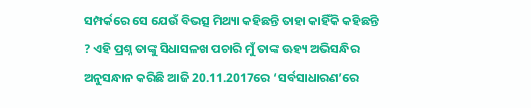ସମ୍ପର୍କରେ ସେ ଯେଉଁ ବିଭତ୍ସ ମିଥ୍ୟା କହିଛନ୍ତି ତାହା କାହିଁକି କହିଛନ୍ତି ? ଏହି ପ୍ରଶ୍ନ ତାଙ୍କୁ ସିଧାସଳଖ ପଚାରି ମୁଁ ତାଙ୍କ ଊହ୍ୟ ଅଭିସନ୍ଧିର ଅନୁସନ୍ଧାନ କରିଛି ଆଜି 20.11.2017ରେ ‘ସର୍ବସାଧାରଣ’ରେ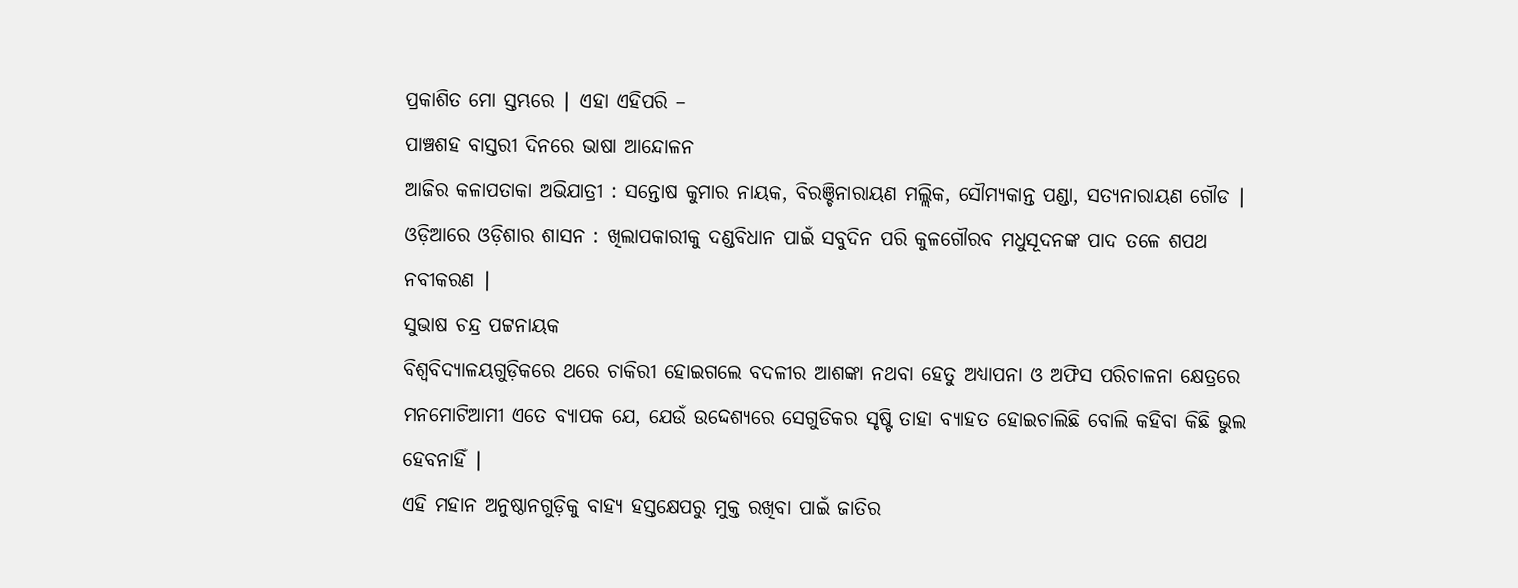ପ୍ରକାଶିତ ମୋ ସ୍ତମ୍ଭରେ ∣ ଏହା ଏହିପରି –
ପାଞ୍ଚଶହ ବାସ୍ତରୀ ଦିନରେ ଭାଷା ଆନ୍ଦୋଳନ
ଆଜିର କଳାପତାକା ଅଭିଯାତ୍ରୀ : ସନ୍ତୋଷ କୁମାର ନାୟକ, ବିରଞ୍ଚିନାରାୟଣ ମଲ୍ଲିକ, ସୌମ୍ୟକାନ୍ତ ପଣ୍ଡା, ସତ୍ୟନାରାୟଣ ଗୌଡ ∣
ଓଡ଼ିଆରେ ଓଡ଼ିଶାର ଶାସନ : ଖିଲାପକାରୀକୁ ଦଣ୍ଡବିଧାନ ପାଇଁ ସବୁଦିନ ପରି କୁଳଗୌରବ ମଧୁସୂଦନଙ୍କ ପାଦ ତଳେ ଶପଥ ନବୀକରଣ ∣
ସୁଭାଷ ଚନ୍ଦ୍ର ପଟ୍ଟନାୟକ
ବିଶ୍ଵବିଦ୍ୟାଳୟଗୁଡ଼ିକରେ ଥରେ ଚାକିରୀ ହୋଇଗଲେ ବଦଳୀର ଆଶଙ୍କା ନଥବା ହେତୁ ଅଧ୍ୟାପନା ଓ ଅଫିସ ପରିଚାଳନା କ୍ଷେତ୍ରରେ ମନମୋଟିଆମୀ ଏତେ ବ୍ୟାପକ ଯେ, ଯେଉଁ ଉଦ୍ଦେଶ୍ୟରେ ସେଗୁଡିକର ସୃଷ୍ଟି ତାହା ବ୍ୟାହତ ହୋଇଚାଲିଛି ବୋଲି କହିବା କିଛି ଭୁଲ ହେବନାହିଁ ∣
ଏହି ମହାନ ଅନୁଷ୍ଠାନଗୁଡ଼ିକୁ ବାହ୍ୟ ହସ୍ତକ୍ଷେପରୁ ମୁକ୍ତ ରଖିବା ପାଇଁ ଜାତିର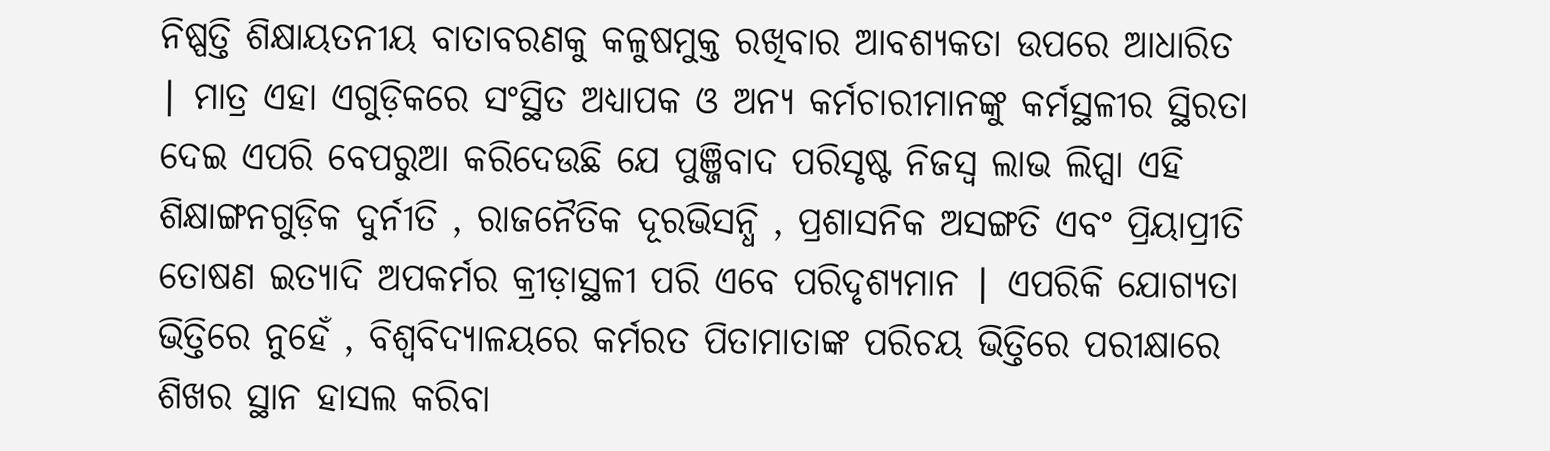ନିଷ୍ପତ୍ତି ଶିକ୍ଷାୟତନୀୟ ବାତାବରଣକୁ କଳୁଷମୁକ୍ତ ରଖିବାର ଆବଶ୍ୟକତା ଉପରେ ଆଧାରିତ ∣ ମାତ୍ର ଏହା ଏଗୁଡ଼ିକରେ ସଂସ୍ଥିତ ଅଧ୍ୟାପକ ଓ ଅନ୍ୟ କର୍ମଚାରୀମାନଙ୍କୁ କର୍ମସ୍ଥଳୀର ସ୍ଥିରତା ଦେଇ ଏପରି ବେପରୁଆ କରିଦେଉଛି ଯେ ପୁଞ୍ଜିବାଦ ପରିସୃଷ୍ଟ ନିଜସ୍ଵ ଲାଭ ଲିପ୍ସା ଏହି ଶିକ୍ଷାଙ୍ଗନଗୁଡ଼ିକ ଦୁର୍ନୀତି , ରାଜନୈତିକ ଦୂରଭିସନ୍ଧି , ପ୍ରଶାସନିକ ଅସଙ୍ଗତି ଏବଂ ପ୍ରିୟାପ୍ରୀତି ତୋଷଣ ଇତ୍ୟାଦି ଅପକର୍ମର କ୍ରୀଡ଼ାସ୍ଥଳୀ ପରି ଏବେ ପରିଦୃଶ୍ୟମାନ ∣ ଏପରିକି ଯୋଗ୍ୟତା ଭିତ୍ତିରେ ନୁହେଁ , ବିଶ୍ଵବିଦ୍ୟାଳୟରେ କର୍ମରତ ପିତାମାତାଙ୍କ ପରିଚୟ ଭିତ୍ତିରେ ପରୀକ୍ଷାରେ ଶିଖର ସ୍ଥାନ ହାସଲ କରିବା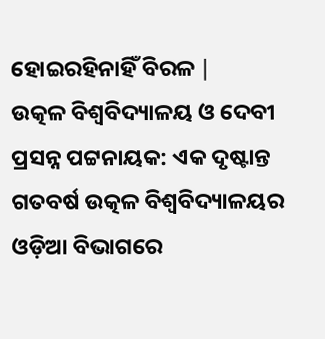ହୋଇରହିନାହିଁ ବିରଳ ∣
ଉତ୍କଳ ବିଶ୍ଵବିଦ୍ୟାଳୟ ଓ ଦେବୀ ପ୍ରସନ୍ନ ପଟ୍ଟନାୟକ: ଏକ ଦୃଷ୍ଟାନ୍ତ
ଗତବର୍ଷ ଉତ୍କଳ ବିଶ୍ଵବିଦ୍ୟାଳୟର ଓଡ଼ିଆ ବିଭାଗରେ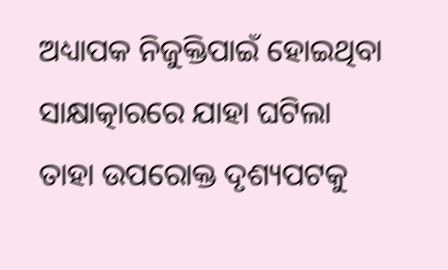ଅଧ୍ୟାପକ ନିଜୁକ୍ତିପାଇଁ ହୋଇଥିବା ସାକ୍ଷାତ୍କାରରେ ଯାହା ଘଟିଲା ତାହା ଉପରୋକ୍ତ ଦୃଶ୍ୟପଟକୁ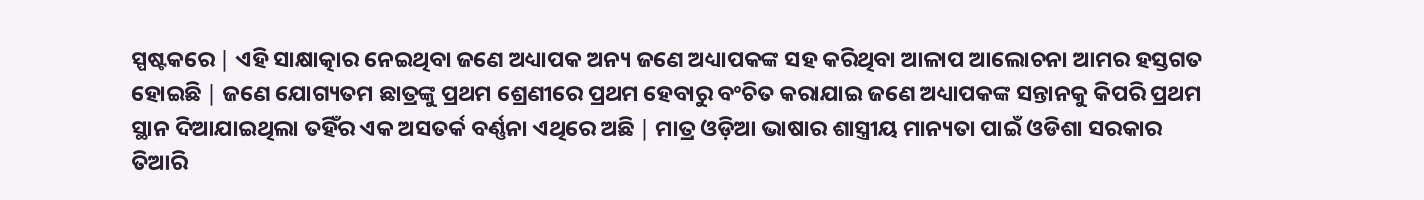ସ୍ପଷ୍ଟକରେ ∣ ଏହି ସାକ୍ଷାତ୍କାର ନେଇଥିବା ଜଣେ ଅଧ୍ୟାପକ ଅନ୍ୟ ଜଣେ ଅଧ୍ୟାପକଙ୍କ ସହ କରିଥିବା ଆଳାପ ଆଲୋଚନା ଆମର ହସ୍ତଗତ ହୋଇଛି ∣ ଜଣେ ଯୋଗ୍ୟତମ ଛାତ୍ରଙ୍କୁ ପ୍ରଥମ ଶ୍ରେଣୀରେ ପ୍ରଥମ ହେବାରୁ ବଂଚିତ କରାଯାଇ ଜଣେ ଅଧ୍ୟାପକଙ୍କ ସନ୍ତାନକୁ କିପରି ପ୍ରଥମ ସ୍ଥାନ ଦିଆଯାଇଥିଲା ତହିଁର ଏକ ଅସତର୍କ ବର୍ଣ୍ଣନା ଏଥିରେ ଅଛି ∣ ମାତ୍ର ଓଡ଼ିଆ ଭାଷାର ଶାସ୍ତ୍ରୀୟ ମାନ୍ୟତା ପାଇଁ ଓଡିଶା ସରକାର ତିଆରି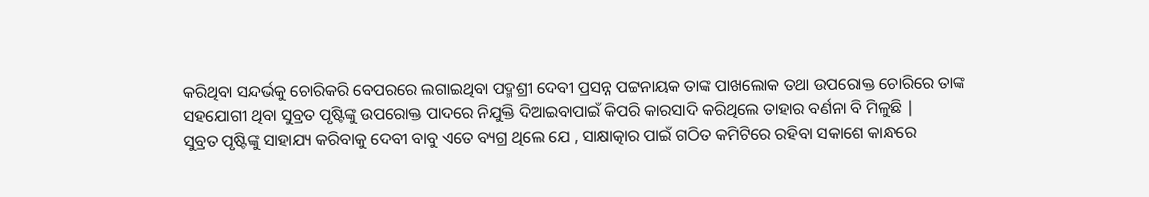କରିଥିବା ସନ୍ଦର୍ଭକୁ ଚୋରିକରି ବେପରରେ ଲଗାଇଥିବା ପଦ୍ମଶ୍ରୀ ଦେବୀ ପ୍ରସନ୍ନ ପଟ୍ଟନାୟକ ତାଙ୍କ ପାଖଲୋକ ତଥା ଉପରୋକ୍ତ ଚୋରିରେ ତାଙ୍କ ସହଯୋଗୀ ଥିବା ସୁବ୍ରତ ପୃଷ୍ଟିଙ୍କୁ ଉପରୋକ୍ତ ପାଦରେ ନିଯୁକ୍ତି ଦିଆଇବାପାଇଁ କିପରି କାରସାଦି କରିଥିଲେ ତାହାର ବର୍ଣନା ବି ମିଳୁଛି ∣
ସୁବ୍ରତ ପୃଷ୍ଟିଙ୍କୁ ସାହାଯ୍ୟ କରିବାକୁ ଦେବୀ ବାବୁ ଏତେ ବ୍ୟଗ୍ର ଥିଲେ ଯେ , ସାକ୍ଷାତ୍କାର ପାଇଁ ଗଠିତ କମିଟିରେ ରହିବା ସକାଶେ କାନ୍ଧରେ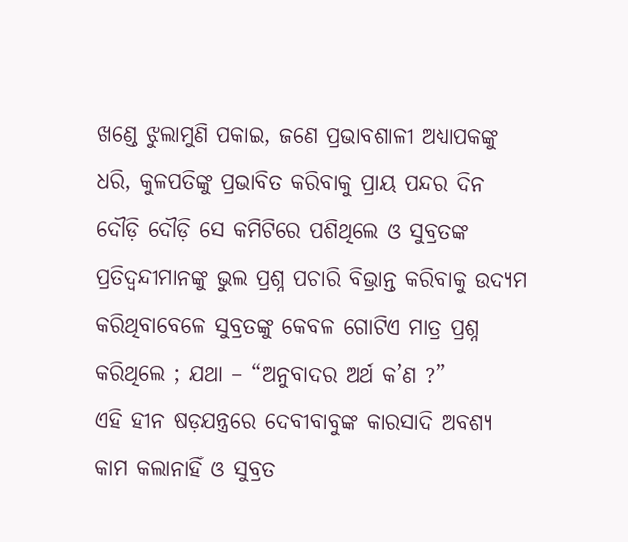ଖଣ୍ଡେ ଝୁଲାମୁଣି ପକାଇ, ଜଣେ ପ୍ରଭାବଶାଳୀ ଅଧ୍ୟାପକଙ୍କୁ ଧରି, କୁଳପତିଙ୍କୁ ପ୍ରଭାବିତ କରିବାକୁ ପ୍ରାୟ ପନ୍ଦର ଦିନ ଦୌଡ଼ି ଦୌଡ଼ି ସେ କମିଟିରେ ପଶିଥିଲେ ଓ ସୁବ୍ରତଙ୍କ ପ୍ରତିଦ୍ବନ୍ଦୀମାନଙ୍କୁ ଭୁଲ ପ୍ରଶ୍ନ ପଚାରି ବିଭ୍ରାନ୍ତ କରିବାକୁ ଉଦ୍ୟମ କରିଥିବାବେଳେ ସୁବ୍ରତଙ୍କୁ କେବଳ ଗୋଟିଏ ମାତ୍ର ପ୍ରଶ୍ନ କରିଥିଲେ ; ଯଥା – “ଅନୁବାଦର ଅର୍ଥ କ’ଣ ?”
ଏହି ହୀନ ଷଡ଼ଯନ୍ତ୍ରରେ ଦେବୀବାବୁଙ୍କ କାରସାଦି ଅବଶ୍ୟ କାମ କଲାନାହିଁ ଓ ସୁବ୍ରତ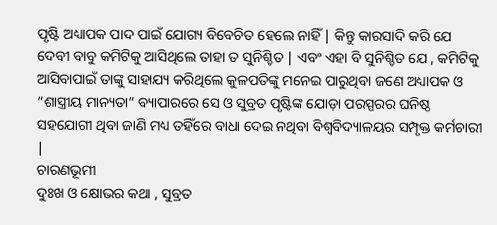ପୃଷ୍ଟି ଅଧ୍ୟାପକ ପାଦ ପାଇଁ ଯୋଗ୍ୟ ବିବେଚିତ ହେଲେ ନାହିଁ ∣ କିନ୍ତୁ କାରସାଦି କରି ଯେ ଦେବୀ ବାବୁ କମିଟିକୁ ଆସିଥିଲେ ତାହା ତ ସୁନିଶ୍ଚିତ ∣ ଏବଂ ଏହା ବି ସୁନିଶ୍ଚିତ ଯେ , କମିଟିକୁ ଆସିବାପାଇଁ ତାଙ୍କୁ ସାହାଯ୍ୟ କରିଥିଲେ କୁଳପତିଙ୍କୁ ମନେଇ ପାରୁଥିବା ଜଣେ ଅଧ୍ୟାପକ ଓ “ଶାସ୍ତ୍ରୀୟ ମାନ୍ୟତା” ବ୍ୟାପାରରେ ସେ ଓ ସୁବ୍ରତ ପୃଷ୍ଟିଙ୍କ ଯୋଡ଼ା ପରସ୍ପରର ଘନିଷ୍ଠ ସହଯୋଗୀ ଥିବା ଜାଣି ମଧ୍ୟ ତହିଁରେ ବାଧା ଦେଇ ନଥିବା ବିଶ୍ଵବିଦ୍ୟାଳୟର ସମ୍ପୃକ୍ତ କର୍ମଚାରୀ ∣
ଚାରଣଭୂମୀ
ଦୁଃଖ ଓ କ୍ଷୋଭର କଥା , ସୁବ୍ରତ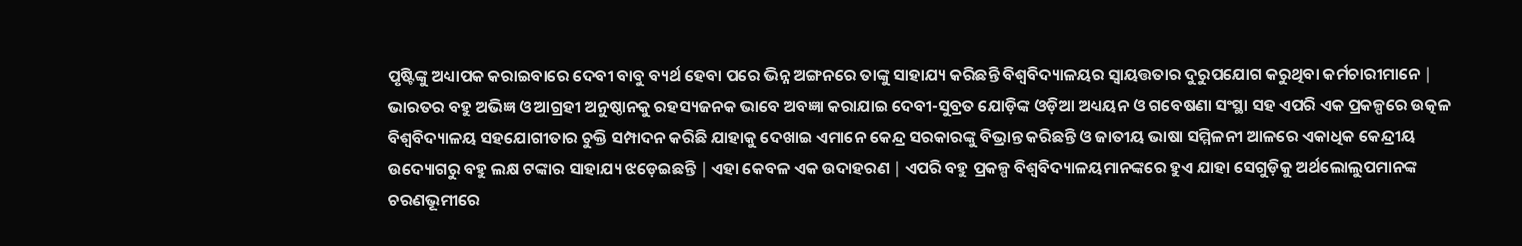ପୃଷ୍ଟିଙ୍କୁ ଅଧ୍ୟାପକ କରାଇବାରେ ଦେବୀ ବାବୁ ବ୍ୟର୍ଥ ହେବା ପରେ ଭିନ୍ନ ଅଙ୍ଗନରେ ତାଙ୍କୁ ସାହାଯ୍ୟ କରିଛନ୍ତି ବିଶ୍ଵବିଦ୍ୟାଳୟର ସ୍ଵାୟତ୍ତତାର ଦୁରୁପଯୋଗ କରୁଥିବା କର୍ମଚାରୀମାନେ ∣ ଭାରତର ବହୁ ଅଭିଜ୍ଞ ଓ ଆଗ୍ରହୀ ଅନୁଷ୍ଠାନକୁ ରହସ୍ୟଜନକ ଭାବେ ଅବଜ୍ଞା କରାଯାଇ ଦେବୀ-ସୁବ୍ରତ ଯୋଡ଼ିଙ୍କ ଓଡ଼ିଆ ଅଧ୍ୟୟନ ଓ ଗବେଷଣା ସଂସ୍ଥା ସହ ଏପରି ଏକ ପ୍ରକଳ୍ପରେ ଉତ୍କଳ ବିଶ୍ଵବିଦ୍ୟାଳୟ ସହଯୋଗୀତାର ଚୁକ୍ତି ସମ୍ପାଦନ କରିଛି ଯାହାକୁ ଦେଖାଇ ଏମାନେ କେନ୍ଦ୍ର ସରକାରଙ୍କୁ ବିଭ୍ରାନ୍ତ କରିଛନ୍ତି ଓ ଜାତୀୟ ଭାଷା ସମ୍ମିଳନୀ ଆଳରେ ଏକାଧିକ କେନ୍ଦ୍ରୀୟ ଉଦ୍ୟୋଗରୁ ବହୁ ଲକ୍ଷ ଟଙ୍କାର ସାହାଯ୍ୟ ଝଡ଼େଇଛନ୍ତି ∣ ଏହା କେବଳ ଏକ ଉଦାହରଣ ∣ ଏପରି ବହୁ ପ୍ରକଳ୍ପ ବିଶ୍ଵବିଦ୍ୟାଳୟମାନଙ୍କରେ ହୁଏ ଯାହା ସେଗୁଡ଼ିକୁ ଅର୍ଥଲୋଲୁପମାନଙ୍କ ଚରଣଭୂମୀରେ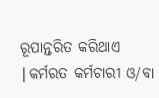ରୂପାନ୍ତରିତ କରିଥାଏ ∣କର୍ମରତ କର୍ମଚାରୀ ଓ/ବା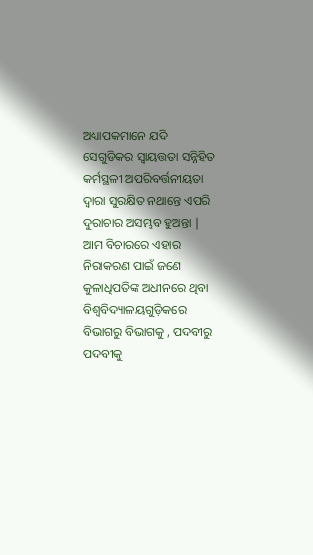ଅଧ୍ୟାପକମାନେ ଯଦି ସେଗୁଡିକର ସ୍ଵାୟତ୍ତତା ସନ୍ନିହିତ କର୍ମସ୍ଥଳୀ ଅପରିବର୍ତ୍ତନୀୟତା ଦ୍ଵାରା ସୁରକ୍ଷିତ ନଥାନ୍ତେ ଏପରି ଦୁରାଚାର ଅସମ୍ଭବ ହୁଅନ୍ତା ∣
ଆମ ବିଚାରରେ ଏହାର ନିରାକରଣ ପାଇଁ ଜଣେ କୁଳାଧିପତିଙ୍କ ଅଧୀନରେ ଥିବା ବିଶ୍ଵବିଦ୍ୟାଳୟଗୁଡ଼ିକରେ ବିଭାଗରୁ ବିଭାଗକୁ , ପଦବୀରୁ ପଦବୀକୁ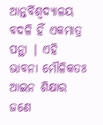ଆନ୍ତର୍ବିଶ୍ଵଦ୍ୟାଳୟ ବଦଳି ହିଁ ଏକମାତ୍ର ପନ୍ଥା ∣ ଏହି ଭାବନା ମୌଳିକତଃ ଆଇନ ଶିକ୍ଷାର ଜଣେ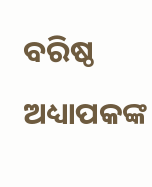ବରିଷ୍ଠ ଅଧ୍ୟାପକଙ୍କ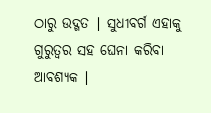ଠାରୁ ଉଦ୍ଗତ ∣ ସୁଧୀବର୍ଗ ଏହାକୁ ଗୁରୁତ୍ବର ସହ ଘେନା କରିବା ଆବଶ୍ୟକ ∣